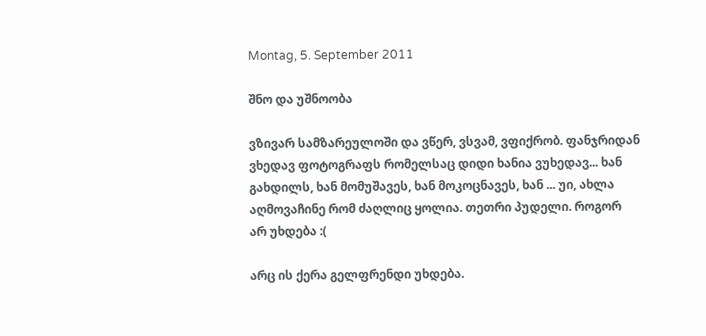Montag, 5. September 2011

შნო და უშნოობა

ვზივარ სამზარეულოში და ვწერ, ვსვამ, ვფიქრობ. ფანჯრიდან ვხედავ ფოტოგრაფს რომელსაც დიდი ხანია ვუხედავ... ხან გახდილს, ხან მომუშავეს, ხან მოკოცნავეს, ხან ... უი, ახლა აღმოვაჩინე რომ ძაღლიც ყოლია. თეთრი პუდელი. როგორ არ უხდება :(

არც ის ქერა გელფრენდი უხდება.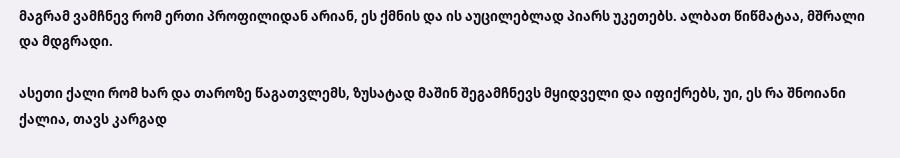მაგრამ ვამჩნევ რომ ერთი პროფილიდან არიან, ეს ქმნის და ის აუცილებლად პიარს უკეთებს. ალბათ წიწმატაა, მშრალი და მდგრადი.

ასეთი ქალი რომ ხარ და თაროზე წაგათვლემს, ზუსატად მაშინ შეგამჩნევს მყიდველი და იფიქრებს, უი, ეს რა შნოიანი ქალია, თავს კარგად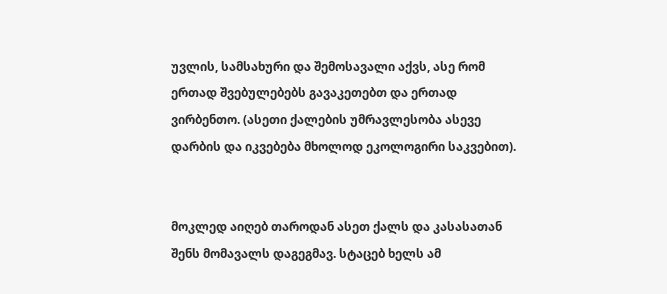უვლის, სამსახური და შემოსავალი აქვს, ასე რომ ერთად შვებულებებს გავაკეთებთ და ერთად ვირბენთო. (ასეთი ქალების უმრავლესობა ასევე დარბის და იკვებება მხოლოდ ეკოლოგირი საკვებით).


მოკლედ აიღებ თაროდან ასეთ ქალს და კასასათან შენს მომავალს დაგეგმავ. სტაცებ ხელს ამ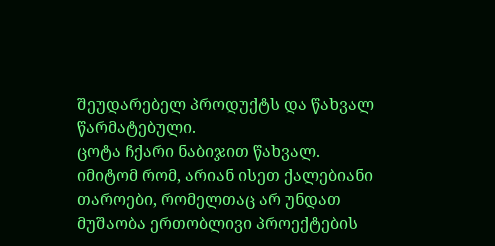შეუდარებელ პროდუქტს და წახვალ წარმატებული.
ცოტა ჩქარი ნაბიჯით წახვალ. იმიტომ რომ, არიან ისეთ ქალებიანი თაროები, რომელთაც არ უნდათ მუშაობა ერთობლივი პროექტების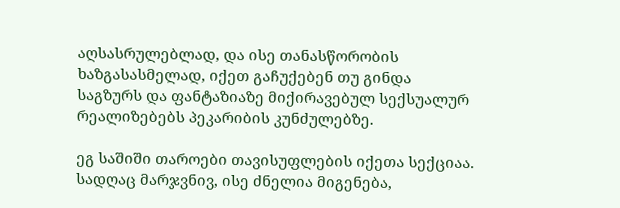აღსასრულებლად, და ისე თანასწორობის ხაზგასასმელად, იქეთ გაჩუქებენ თუ გინდა საგზურს და ფანტაზიაზე მიქირავებულ სექსუალურ რეალიზებებს პეკარიბის კუნძულებზე.

ეგ საშიში თაროები თავისუფლების იქეთა სექციაა. სადღაც მარჯვნივ, ისე ძნელია მიგენება,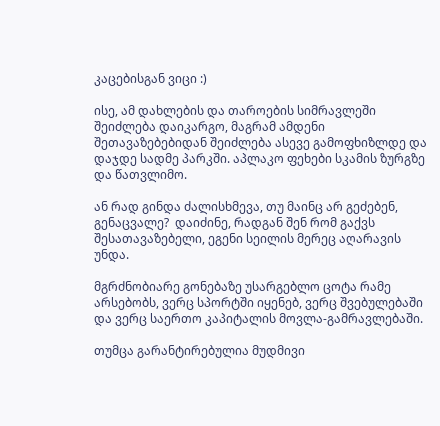კაცებისგან ვიცი :)

ისე, ამ დახლების და თაროების სიმრავლეში შეიძლება დაიკარგო, მაგრამ ამდენი შეთავაზებებიდან შეიძლება ასევე გამოფხიზლდე და დაჯდე სადმე პარკში. აპლაკო ფეხები სკამის ზურგზე და წათვლიმო.

ან რად გინდა ძალისხმევა, თუ მაინც არ გეძებენ, გენაცვალე?  დაიძინე, რადგან შენ რომ გაქვს შესათავაზებელი, ეგენი სეილის მერეც აღარავის უნდა.

მგრძნობიარე გონებაზე უსარგებლო ცოტა რამე არსებობს, ვერც სპორტში იყენებ, ვერც შვებულებაში და ვერც საერთო კაპიტალის მოვლა-გამრავლებაში.

თუმცა გარანტირებულია მუდმივი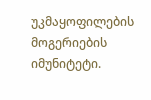უკმაყოფილების მოგერიების იმუნიტეტი.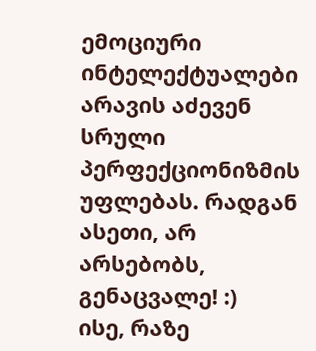ემოციური ინტელექტუალები არავის აძევენ სრული პერფექციონიზმის უფლებას. რადგან ასეთი, არ არსებობს, გენაცვალე! :)
ისე, რაზე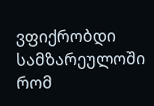ვფიქრობდი სამზარეულოში რომ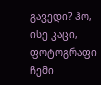გავედი? ჰო, ისე კაცი, ფოტოგრაფი ჩემი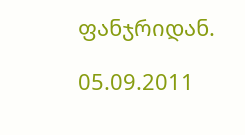ფანჯრიდან.

05.09.2011